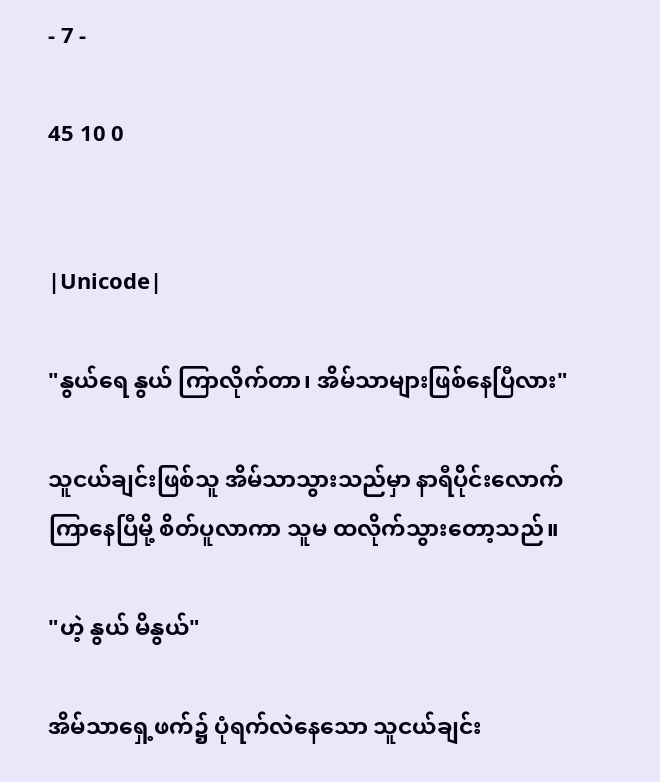- 7 -

45 10 0


|Unicode|

"နွယ်ရေ နွယ် ကြာလိုက်တာ၊ အိမ်သာများဖြစ်နေပြီလား"

သူငယ်ချင်းဖြစ်သူ အိမ်သာသွားသည်မှာ နာရီပိုင်းလောက်ကြာနေပြီမို့ စိတ်ပူလာကာ သူမ ထလိုက်သွားတော့သည်။

"ဟဲ့ နွယ် မိနွယ်"

အိမ်သာရှေ့ဖက်၌ ပုံရက်လဲနေသော သူငယ်ချင်း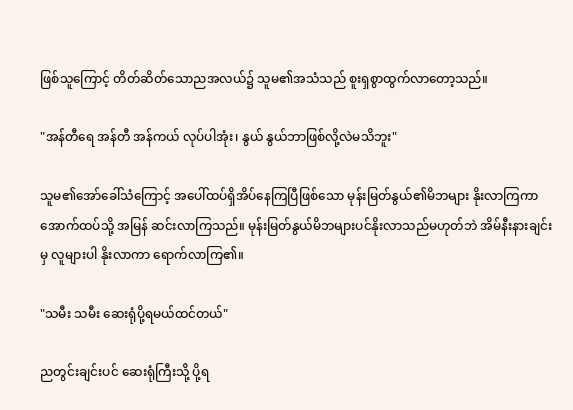ဖြစ်သူကြောင့် တိတ်ဆိတ်သောညအလယ်၌ သူမ၏အသံသည် စူးရှစွာထွက်လာတော့သည်။

"အန်တီရေ အန်တီ အန်ကယ် လုပ်ပါအုံး၊ နွယ် နွယ်ဘာဖြစ်လို့လဲမသိဘူး"

သူမ၏အော်ခေါ်သံကြောင့် အပေါ်ထပ်ရှိအိပ်နေကြပြီဖြစ်သော မုန်းမြတ်နွယ်၏မိဘများ နိုးလာကြကာ အောက်ထပ်သို့ အမြန် ဆင်းလာကြသည်။ မုန်းမြတ်နွယ်မိဘများပင်နိုးလာသည်မဟုတ်ဘဲ အိမ်နီးနားချင်းမှ လူများပါ နိုးလာကာ ရောက်လာကြ၏။

"သမီး သမီး ဆေးရုံပို့ရမယ်ထင်တယ်"

ညတွင်းချင်းပင် ဆေးရုံကြီးသို့ ပို့ရ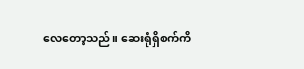လေတော့သည်။ ဆေးရုံရှိစက်ကိ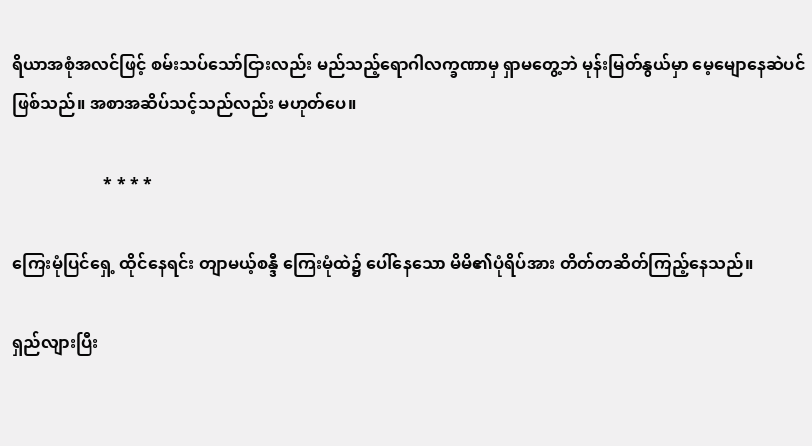ရိယာအစုံအလင်ဖြင့် စမ်းသပ်သော်ငြားလည်း မည်သည့်ရောဂါလက္ခဏာမှ ရှာမတွေ့ဘဲ မုန်းမြတ်နွယ်မှာ မေ့မျောနေဆဲပင်ဖြစ်သည်။ အစာအဆိပ်သင့်သည်လည်း မဟုတ်ပေ။

                      * * * *

ကြေးမုံပြင်ရှေ့ ထိုင်နေရင်း တျာမယ့်စန္ဒီ ကြေးမုံထဲ၌ ပေါ်နေသော မိမိ၏ပုံရိပ်အား တိတ်တဆိတ်ကြည့်နေသည်။

ရှည်လျားပြီး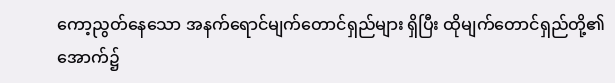ကော့ညွတ်နေသော အနက်ရောင်မျက်တောင်ရှည်များ ရှိပြီး ထိုမျက်တောင်ရှည်တို့၏ အောက်၌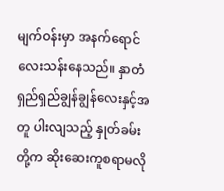မျက်ဝန်းမှာ အနက်ရောင်လေးသန်းနေသည်။ နှာတံရှည်ရှည်ချွန်ချွန်လေးနှင့်အတူ ပါးလျသည့် နှုတ်ခမ်းတို့က ဆိုးဆေးကူစရာမလို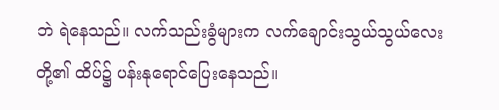ဘဲ ရဲနေသည်။ လက်သည်းခွံများက လက်ချောင်းသွယ်သွယ်လေးတို့၏ ထိပ်၌ ပန်းနုရောင်ပြေးနေသည်။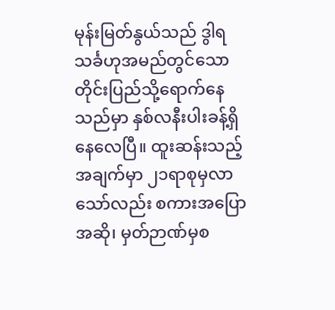မုန်းမြတ်နွယ်သည် ဒွါရသင်္ခဟုအမည်တွင်သောတိုင်းပြည်သို့ရောက်နေသည်မှာ နှစ်လနီးပါးခန့်ရှိနေလေပြီ။ ထူးဆန်းသည့်အချက်မှာ ၂၁ရာစုမှလာသော်လည်း စကားအပြောအဆို၊ မှတ်ဉာဏ်မှစ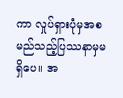ကာ လှုပ်ရှားပုံမှအစ မည်သည့်ပြဿနာမှမရှိပေ။ အ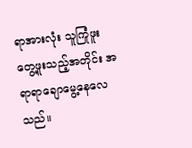ရာအားလုံး သူကြုံဖူးတွေ့ဖူးသည့်အတိုင်း အရာရာချောမွေ့နေလေသည်။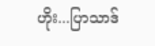ဟိုး...ပြာသာဒ်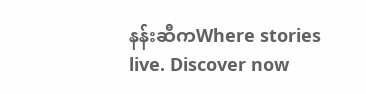နန်းဆီကWhere stories live. Discover now